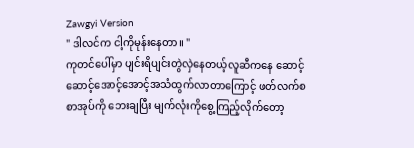Zawgyi Version
" ဒါလင်က ငါ့ကိုမုန်းနေတာ။ "
ကုတင်ပေါ်မှာ ပျင်းရိပျင်းတွဲလှဲနေတယ့်လူဆီကနေ ဆောင့်ဆောင့်အောင့်အောင့်အသံထွက်လာတာကြောင့် ဖတ်လက်စစာအုပ်ကို ဘေးချပြီး မျက်လုံးကိုစွေ့ကြည့်လိုက်တော့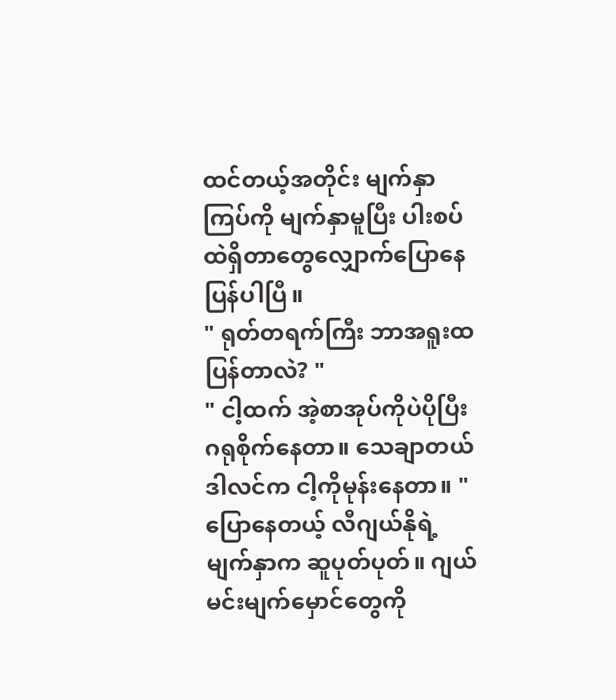ထင်တယ့်အတိုင်း မျက်နှာကြပ်ကို မျက်နှာမူပြီး ပါးစပ်ထဲရှိတာတွေလျှောက်ပြောနေပြန်ပါပြီ။
" ရုတ်တရက်ကြီး ဘာအရူးထပြန်တာလဲ? "
" ငါ့ထက် အဲ့စာအုပ်ကိုပဲပိုပြီးဂရုစိုက်နေတာ။ သေချာတယ် ဒါလင်က ငါ့ကိုမုန်းနေတာ။ "
ပြောနေတယ့် လီဂျယ်နိုရဲ့မျက်နှာက ဆူပုတ်ပုတ်။ ဂျယ်မင်းမျက်မှောင်တွေကို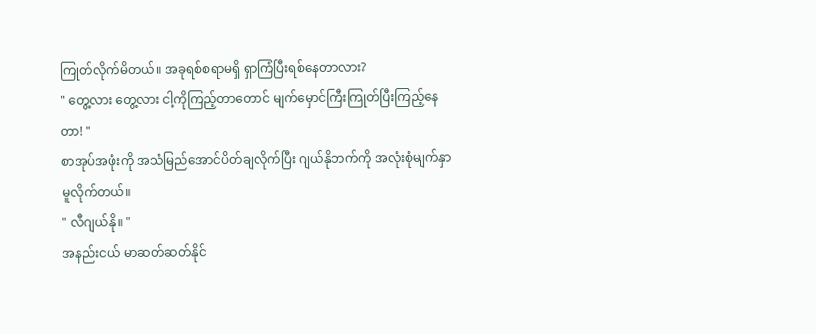ကြုတ်လိုက်မိတယ်။ အခုရစ်စရာမရှိ ရှာကြံပြီးရစ်နေတာလား?
" တွေ့လား တွေ့လား ငါ့ကိုကြည့်တာတောင် မျက်မှောင်ကြီးကြုတ်ပြီးကြည့်နေတာ! "
စာအုပ်အဖုံးကို အသံမြည်အောင်ပိတ်ချလိုက်ပြီး ဂျယ်နိုဘက်ကို အလုံးစုံမျက်နှာမူလိုက်တယ်။
" လီဂျယ်နို။ "
အနည်းငယ် မာဆတ်ဆတ်နိုင်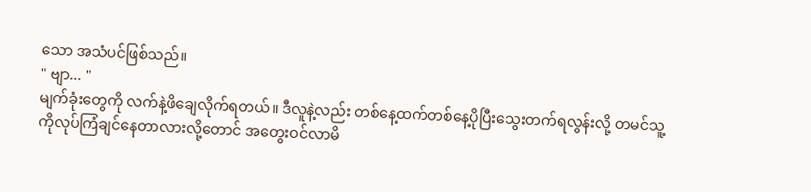သော အသံပင်ဖြစ်သည်။
" ဗျာ... "
မျက်ခုံးတွေကို လက်နဲ့ဖိချေလိုက်ရတယ်။ ဒီလူနဲ့လည်း တစ်နေ့ထက်တစ်နေ့ပိုပြီးသွေးတက်ရလွန်းလို့ တမင်သူ့ကိုလုပ်ကြံချင်နေတာလားလို့တောင် အတွေးဝင်လာမိ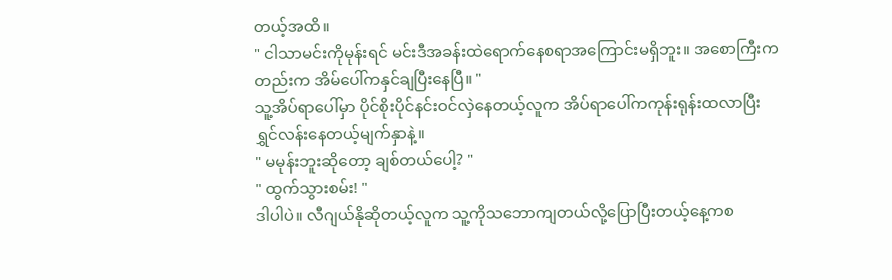တယ့်အထိ။
" ငါသာမင်းကိုမုန်းရင် မင်းဒီအခန်းထဲရောက်နေစရာအကြောင်းမရှိဘူး။ အစောကြီးကတည်းက အိမ်ပေါ်ကနှင်ချပြီးနေပြီ။ "
သူ့အိပ်ရာပေါ်မှာ ပိုင်စိုးပိုင်နင်းဝင်လှဲနေတယ့်လူက အိပ်ရာပေါ်ကကုန်းရုန်းထလာပြီး ရွှင်လန်းနေတယ့်မျက်နှာနဲ့။
" မမုန်းဘူးဆိုတော့ ချစ်တယ်ပေါ့? "
" ထွက်သွားစမ်း! "
ဒါပါပဲ။ လီဂျယ်နိုဆိုတယ့်လူက သူ့ကိုသဘောကျတယ်လို့ပြောပြီးတယ့်နေ့ကစ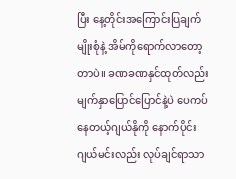ပြီး နေ့တိုင်းအကြောင်းပြချက်မျိုးစုံနဲ့ အိမ်ကိုရောက်လာတော့တာပဲ။ ခဏခဏနှင်ထုတ်လည်း မျက်နှာပြောင်ပြောင်နဲ့ပဲ ပေကပ်နေတယ့်ဂျယ်နိုကို နောက်ပိုင်းဂျယ်မင်းလည်း လုပ်ချင်ရာသာ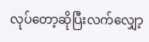လုပ်တော့ဆိုပြီးလက်လျှော့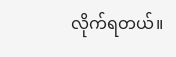လိုက်ရတယ်။